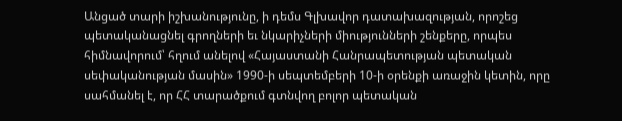Անցած տարի իշխանությունը, ի դեմս Գլխավոր դատախազության, որոշեց պետականացնել գրողների եւ նկարիչների միությունների շենքերը, որպես հիմնավորում՝ հղում անելով «Հայաստանի Հանրապետության պետական սեփականության մասին» 1990-ի սեպտեմբերի 10-ի օրենքի առաջին կետին, որը սահմանել է, որ ՀՀ տարածքում գտնվող բոլոր պետական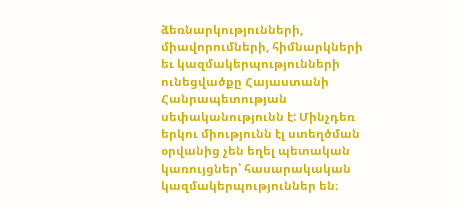ձեռնարկությունների, միավորումների, հիմնարկների եւ կազմակերպությունների ունեցվածքը Հայաստանի Հանրապետության սեփականությունն է: Մինչդեռ երկու միությունն էլ ստեղծման օրվանից չեն եղել պետական կառույցներ՝ հասարակական կազմակերպություններ են։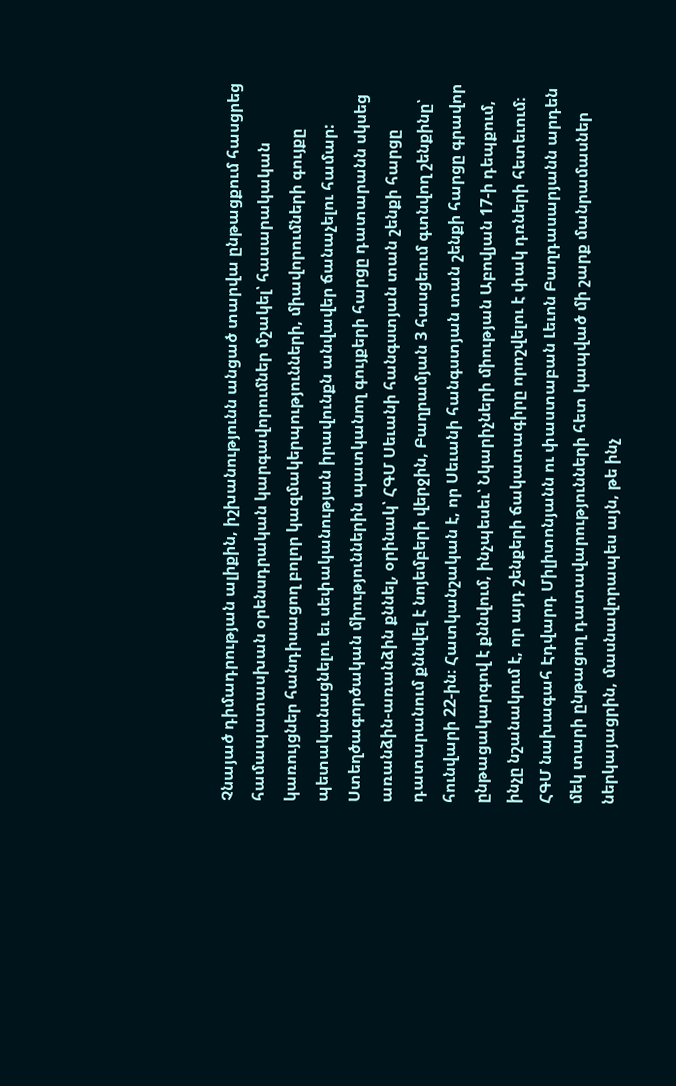Չնայած դիմադրության ալիքին, իշխանությունն անցած տարվա ընթացքում հասցրեց համապատասխան օրենսդրական կարգավորումներ մշակել՝ հասարակական կառույցներ հանդիսացող բոլոր կազմակերպությունների, միավորումների գույքը պետականացնելու եւ սեփականության իրավունքն անվավեր ճանաչելու համար:
Ստեղծագործական միություններին պատկանող գույքերի հարցը դատարանն սկսեց առանձին-առանձին քննել, օրինակ՝ ՀԳՄ Սեւանի հանգստյան տան շենքի հարցը դատարանում քննվել է նոյեմբերի վերջին, Բաղրամյան 3 հասցեում գտնվող շենքինը՝ հունվարի 22-ին։ Հատկանշական է, որ Սեւանի հանգստյան տան շենքի հարցը գրավոր ընթացակարգով է քննվում, ինչպեսեւ՝ Նկարիչների միության Աբովյան 17-ի դեպքում, ինչը նշանակում է, որ այդ շենքերի ճակատագիրը որոշվելու է փակ դռների հետեւում։
ՀԳՄ նախագահ Էդվարդ Միլիտոնյանն ու փաստաբան Լեւոն Բաղդասարյանն արդեն մեկ տարի ընթացող դատավարությունների հետ կապված մի շարք մանրամասներ ներկայացրին, մասնավորապես այն, թե ինչ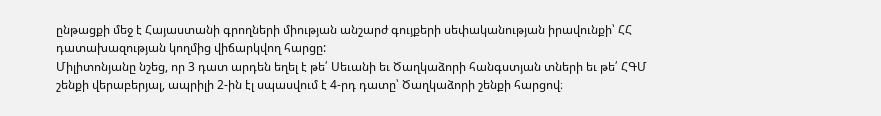ընթացքի մեջ է Հայաստանի գրողների միության անշարժ գույքերի սեփականության իրավունքի՝ ՀՀ դատախազության կողմից վիճարկվող հարցը:
Միլիտոնյանը նշեց, որ 3 դատ արդեն եղել է թե՛ Սեւանի եւ Ծաղկաձորի հանգստյան տների եւ թե՛ ՀԳՄ շենքի վերաբերյալ, ապրիլի 2-ին էլ սպասվում է 4-րդ դատը՝ Ծաղկաձորի շենքի հարցով։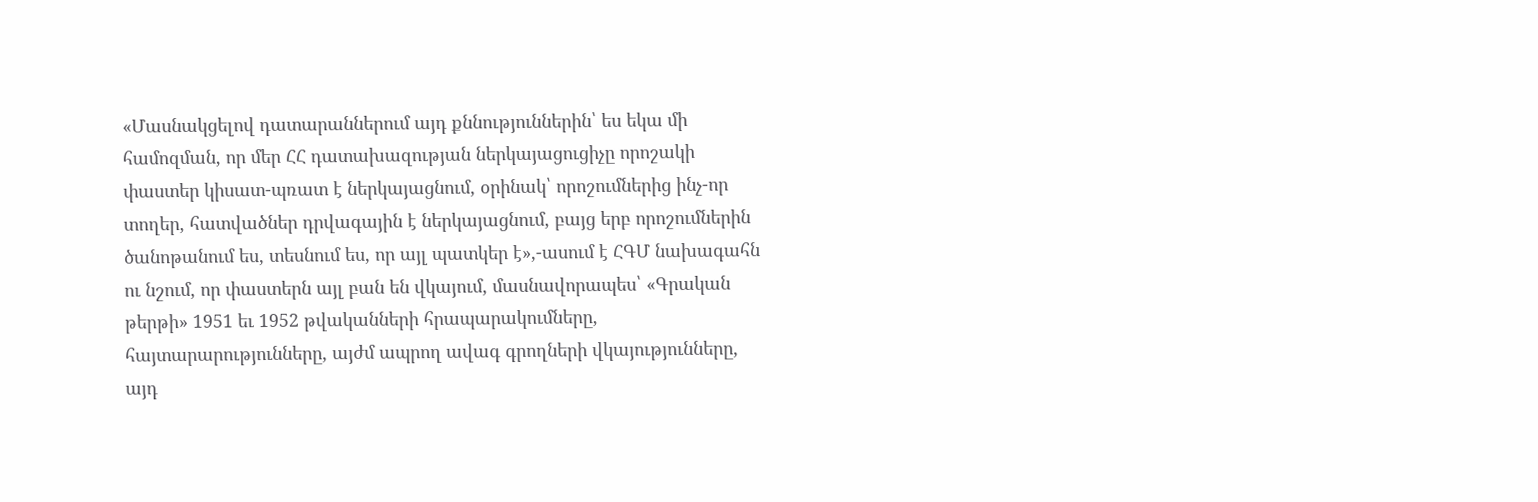«Մասնակցելով դատարաններում այդ քննություններին՝ ես եկա մի համոզման, որ մեր ՀՀ դատախազության ներկայացուցիչը որոշակի փաստեր կիսատ-պռատ է ներկայացնում, օրինակ՝ որոշումներից ինչ-որ տողեր, հատվածներ դրվագային է ներկայացնում, բայց երբ որոշումներին ծանոթանում ես, տեսնում ես, որ այլ պատկեր է»,-ասում է ՀԳՄ նախագահն ու նշում, որ փաստերն այլ բան են վկայում, մասնավորապես՝ «Գրական թերթի» 1951 եւ 1952 թվականների հրապարակումները, հայտարարությունները, այժմ ապրող ավագ գրողների վկայությունները, այդ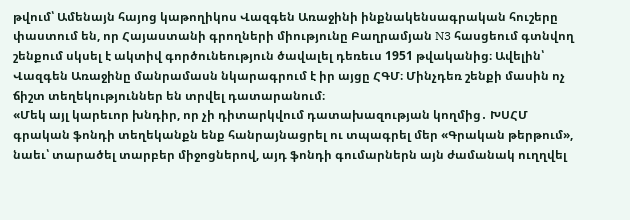թվում՝ Ամենայն հայոց կաթողիկոս Վազգեն Առաջինի ինքնակենսագրական հուշերը փաստում են, որ Հայաստանի գրողների միությունը Բաղրամյան N3 հասցեում գտնվող շենքում սկսել է ակտիվ գործունեություն ծավալել դեռեւս 1951 թվականից։ Ավելին՝ Վազգեն Առաջինը մանրամասն նկարագրում է իր այցը ՀԳՄ։ Մինչդեռ շենքի մասին ոչ ճիշտ տեղեկություններ են տրվել դատարանում։
«Մեկ այլ կարեւոր խնդիր, որ չի դիտարկվում դատախազության կողմից․ ԽՍՀՄ գրական ֆոնդի տեղեկանքն ենք հանրայնացրել ու տպագրել մեր «Գրական թերթում», նաեւ՝ տարածել տարբեր միջոցներով, այդ ֆոնդի գումարներն այն ժամանակ ուղղվել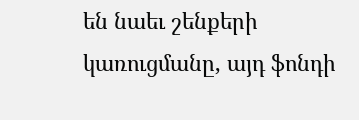են նաեւ շենքերի կառուցմանը, այդ ֆոնդի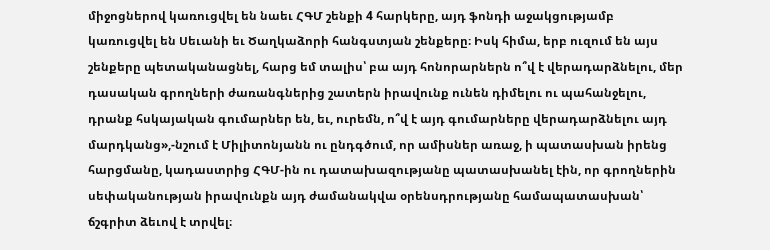միջոցներով կառուցվել են նաեւ ՀԳՄ շենքի 4 հարկերը, այդ ֆոնդի աջակցությամբ կառուցվել են Սեւանի եւ Ծաղկաձորի հանգստյան շենքերը։ Իսկ հիմա, երբ ուզում են այս շենքերը պետականացնել, հարց եմ տալիս՝ բա այդ հոնորարներն ո՞վ է վերադարձնելու, մեր դասական գրողների ժառանգներից շատերն իրավունք ունեն դիմելու ու պահանջելու, դրանք հսկայական գումարներ են, եւ, ուրեմն, ո՞վ է այդ գումարները վերադարձնելու այդ մարդկանց»,-նշում է Միլիտոնյանն ու ընդգծում, որ ամիսներ առաջ, ի պատասխան իրենց հարցմանը, կադաստրից ՀԳՄ-ին ու դատախազությանը պատասխանել էին, որ գրողներին սեփականության իրավունքն այդ ժամանակվա օրենսդրությանը համապատասխան՝ ճշգրիտ ձեւով է տրվել։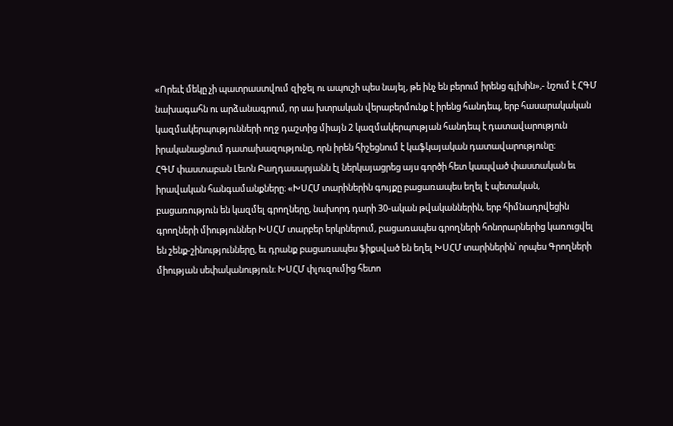«Որեւէ մեկը չի պատրաստվում զիջել ու ապուշի պես նայել, թե ինչ են բերում իրենց գլխին»,- նշում է ՀԳՄ նախագահն ու արձանագրում, որ սա խտրական վերաբերմունք է իրենց հանդեպ, երբ հասարակական կազմակերպությունների ողջ դաշտից միայն 2 կազմակերպության հանդեպ է դատավարություն իրականացնում դատախազությունը, որն իրեն հիշեցնում է կաֆկայական դատավարությունը։
ՀԳՄ փաստաբան Լեւոն Բաղդասարյանն էլ ներկայացրեց այս գործի հետ կապված փաստական եւ իրավական հանգամանքները։ «ԽՍՀՄ տարիներին գույքը բացառապես եղել է պետական, բացառություն են կազմել գրողները, նախորդ դարի 30-ական թվականներին, երբ հիմնադրվեցին գրողների միություններ ԽՍՀՄ տարբեր երկրներում, բացառապես գրողների հոնորարներից կառուցվել են շենք-շինությունները, եւ դրանք բացառապես ֆիքսված են եղել ԽՍՀՄ տարիներին՝ որպես Գրողների միության սեփականություն։ ԽՍՀՄ փլուզումից հետո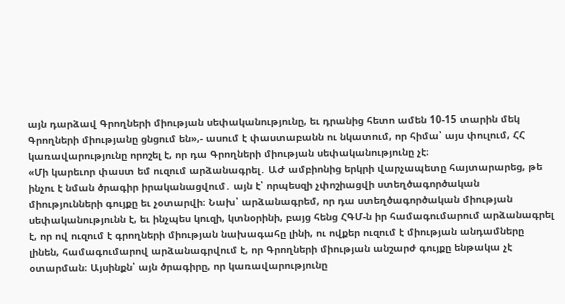այն դարձավ Գրողների միության սեփականությունը, եւ դրանից հետո ամեն 10-15 տարին մեկ Գրողների միությանը ցնցում են»,- ասում է փաստաբանն ու նկատում, որ հիմա՝ այս փուլում, ՀՀ կառավարությունը որոշել է, որ դա Գրողների միության սեփականությունը չէ։
«Մի կարեւոր փաստ եմ ուզում արձանագրել․ ԱԺ ամբիոնից երկրի վարչապետը հայտարարեց, թե ինչու է նման ծրագիր իրականացվում․ այն է՝ որպեսզի չփոշիացվի ստեղծագործական միությունների գույքը եւ չօտարվի։ Նախ՝ արձանագրեմ, որ դա ստեղծագործական միության սեփականությունն է, եւ ինչպես կուզի, կտնօրինի, բայց հենց ՀԳՄ-ն իր համագումարում արձանագրել է, որ ով ուզում է գրողների միության նախագահը լինի, ու ովքեր ուզում է միության անդամները լինեն, համագումարով արձանագրվում է, որ Գրողների միության անշարժ գույքը ենթակա չէ օտարման։ Այսինքն՝ այն ծրագիրը, որ կառավարությունը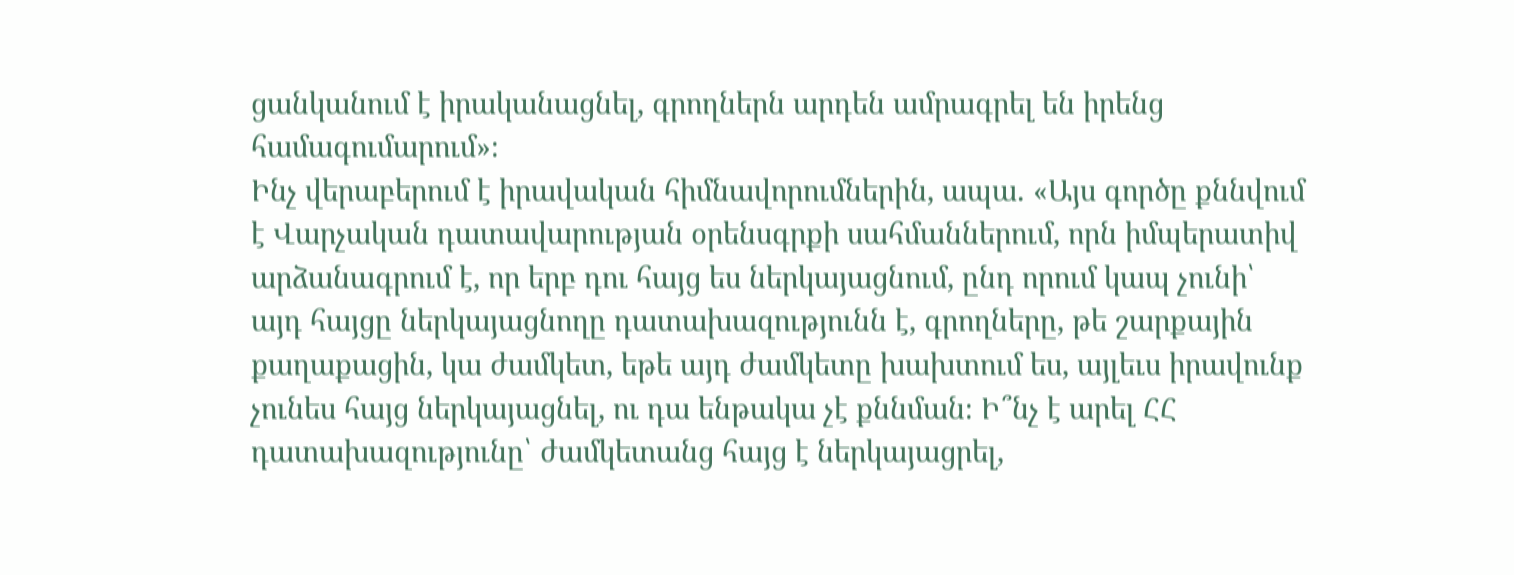ցանկանում է իրականացնել, գրողներն արդեն ամրագրել են իրենց համագումարում»։
Ինչ վերաբերում է իրավական հիմնավորումներին, ապա․ «Այս գործը քննվում է Վարչական դատավարության օրենսգրքի սահմաններում, որն իմպերատիվ արձանագրում է, որ երբ դու հայց ես ներկայացնում, ընդ որում կապ չունի՝ այդ հայցը ներկայացնողը դատախազությունն է, գրողները, թե շարքային քաղաքացին, կա ժամկետ, եթե այդ ժամկետը խախտում ես, այլեւս իրավունք չունես հայց ներկայացնել, ու դա ենթակա չէ քննման։ Ի՞նչ է արել ՀՀ դատախազությունը՝ ժամկետանց հայց է ներկայացրել,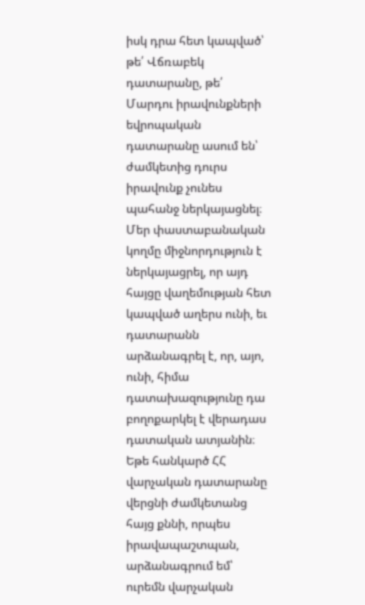իսկ դրա հետ կապված՝ թե՛ Վճռաբեկ դատարանը, թե՛ Մարդու իրավունքների եվրոպական դատարանը ասում են՝ ժամկետից դուրս իրավունք չունես պահանջ ներկայացնել։ Մեր փաստաբանական կողմը միջնորդություն է ներկայացրել, որ այդ հայցը վաղեմության հետ կապված աղերս ունի, եւ դատարանն արձանագրել է, որ, այո, ունի, հիմա դատախազությունը դա բողոքարկել է վերադաս դատական ատյանին։ Եթե հանկարծ ՀՀ վարչական դատարանը վերցնի ժամկետանց հայց քննի, որպես իրավապաշտպան, արձանագրում եմ՝ ուրեմն վարչական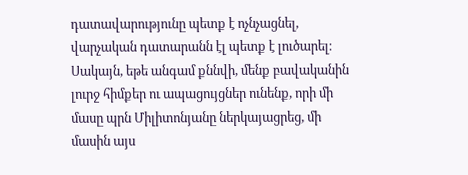դատավարությունը պետք է ոչնչացնել, վարչական դատարանն էլ պետք է լուծարել։ Սակայն, եթե անգամ քննվի, մենք բավականին լուրջ հիմքեր ու ապացույցներ ունենք, որի մի մասը պրն Միլիտոնյանը ներկայացրեց, մի մասին այս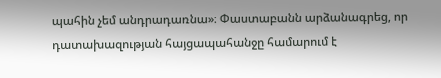պահին չեմ անդրադառնա»։ Փաստաբանն արձանագրեց, որ դատախազության հայցապահանջը համարում է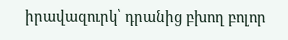իրավազուրկ՝ դրանից բխող բոլոր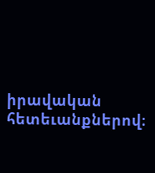իրավական հետեւանքներով։